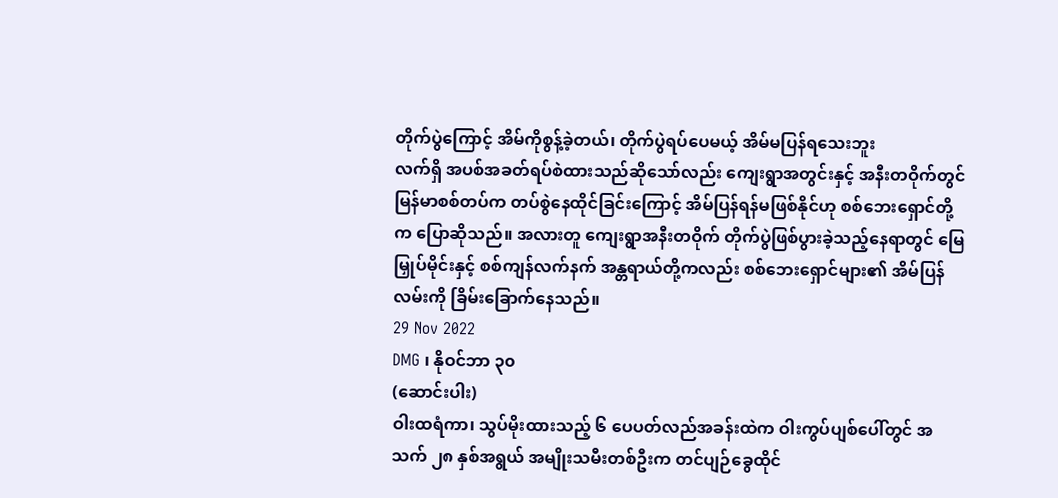တိုက်ပွဲကြောင့် အိမ်ကိုစွန့်ခဲ့တယ်၊ တိုက်ပွဲရပ်ပေမယ့် အိမ်မပြန်ရသေးဘူး
လက်ရှိ အပစ်အခတ်ရပ်စဲထားသည်ဆိုသော်လည်း ကျေးရွာအတွင်းနှင့် အနီးတဝိုက်တွင် မြန်မာစစ်တပ်က တပ်စွဲနေထိုင်ခြင်းကြောင့် အိမ်ပြန်ရန်မဖြစ်နိုင်ဟု စစ်ဘေးရှောင်တို့က ပြောဆိုသည်။ အလားတူ ကျေးရွာအနီးတဝိုက် တိုက်ပွဲဖြစ်ပွားခဲ့သည့်နေရာတွင် မြေမြှုပ်မိုင်းနှင့် စစ်ကျန်လက်နက် အန္တရာယ်တို့ကလည်း စစ်ဘေးရှောင်များ၏ အိမ်ပြန်လမ်းကို ခြိမ်းခြောက်နေသည်။
29 Nov 2022
DMG ၊ နိုဝင်ဘာ ၃၀
(ဆောင်းပါး)
ဝါးထရံကာ၊ သွပ်မိုးထားသည့် ၆ ပေပတ်လည်အခန်းထဲက ဝါးကွပ်ပျစ်ပေါ်တွင် အသက် ၂၈ နှစ်အရွယ် အမျိုးသမီးတစ်ဦးက တင်ပျဉ်ခွေထိုင်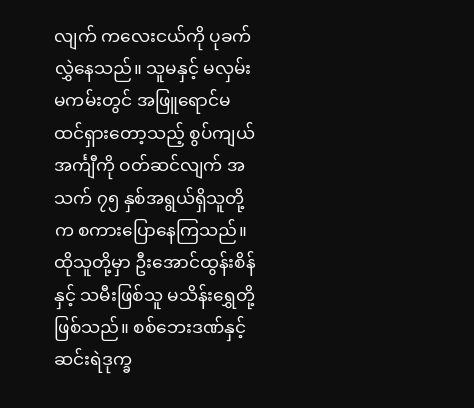လျက် ကလေးငယ်ကို ပုခက်လွှဲနေသည်။ သူမနှင့် မလှမ်းမကမ်းတွင် အဖြူရောင်မထင်ရှားတော့သည့် စွပ်ကျယ်အင်္ကျီကို ဝတ်ဆင်လျက် အသက် ၇၅ နှစ်အရွယ်ရှိသူတို့က စကားပြောနေကြသည်။
ထိုသူတို့မှာ ဦးအောင်ထွန်းစိန်နှင့် သမီးဖြစ်သူ မသိန်းရွှေတို့ဖြစ်သည်။ စစ်ဘေးဒဏ်နှင့် ဆင်းရဲဒုက္ခ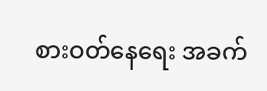စားဝတ်နေရေး အခက်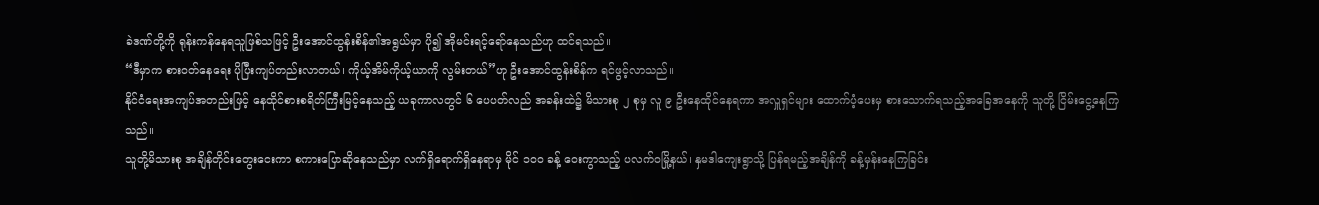ခဲဒဏ်တို့ကို ရုန်းကန်နေရသူဖြစ်သဖြင့် ဦးအောင်ထွန်းစိန်၏အရွယ်မှာ ပို၍ အိုမင်းရင့်ရော်နေသည်ဟု ထင်ရသည်။
“ဒီမှာက စားဝတ်နေရေး ပိုပြီးကျပ်တည်းလာတယ်၊ ကိုယ့်အိမ်ကိုယ့်ယာကို လွမ်းတယ်”ဟု ဦးအောင်ထွန်းစိန်က ရင်ဖွင့်လာသည်။
နိုင်ငံရေးအကျပ်အတည်းဖြင့် နေထိုင်စားစရိတ်ကြီးမြင့်နေသည့် ယခုကာလတွင် ၆ ပေပတ်လည် အခန်းထဲ၌ မိသားစု ၂ စုမှ လူ ၉ ဦးနေထိုင်နေရကာ အလှူရှင်များ ထောက်ပံ့ပေးမှ စားသောက်ရသည့်အခြေအနေကို သူတို့ ငြိမ်းငွေ့နေကြသည်။
သူတို့မိသားစု အချိန်တိုင်းတွေးငေးကာ စကားပြောဆိုနေသည်မှာ လက်ရှိရောက်ရှိနေရာမှ မိုင် ၁၀၀ ခန့် ဝေးကွာသည့် ပလက်ဝမြို့နယ်၊ နှမဒါကျေးရွာသို့ ပြန်ရမည့်အချိန်ကို ခန့်မှန်းနေကြခြင်း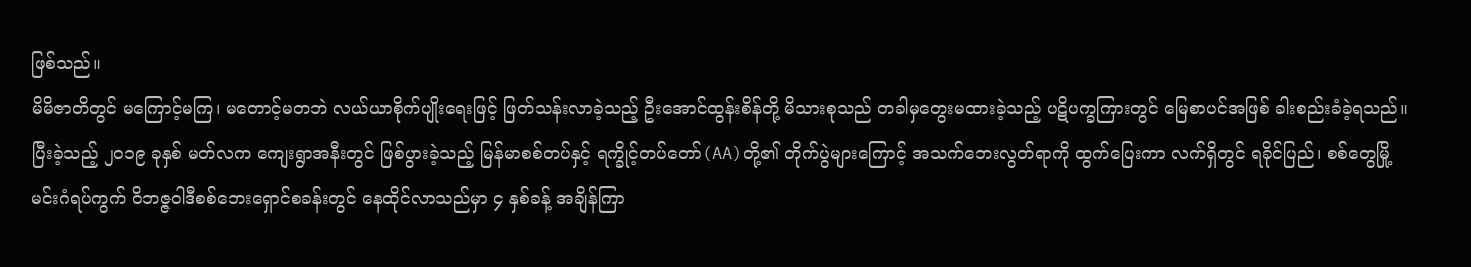ဖြစ်သည်။
မိမိဇာတိတွင် မကြောင့်မကြ၊ မတောင့်မတဘဲ လယ်ယာစိုက်ပျိုးရေးဖြင့် ဖြတ်သန်းလာခဲ့သည့် ဦးအောင်ထွန်းစိန်တို့ မိသားစုသည် တခါမှတွေးမထားခဲ့သည့် ပဋိပက္ခကြားတွင် မြေစာပင်အဖြစ် ခါးစည်းခံခဲ့ရသည်။
ပြီးခဲ့သည့် ၂၀၁၉ ခုနှစ် မတ်လက ကျေးရွာအနီးတွင် ဖြစ်ပွားခဲ့သည့် မြန်မာစစ်တပ်နှင့် ရက္ခိုင့်တပ်တော်(AA)တို့၏ တိုက်ပွဲများကြောင့် အသက်ဘေးလွတ်ရာကို ထွက်ပြေးကာ လက်ရှိတွင် ရခိုင်ပြည်၊ စစ်တွေမြို့ မင်းဂံရပ်ကွက် ဝိဘဇ္ဇဝါဒီစစ်ဘေးရှောင်စခန်းတွင် နေထိုင်လာသည်မှာ ၄ နှစ်ခန့် အချိန်ကြာ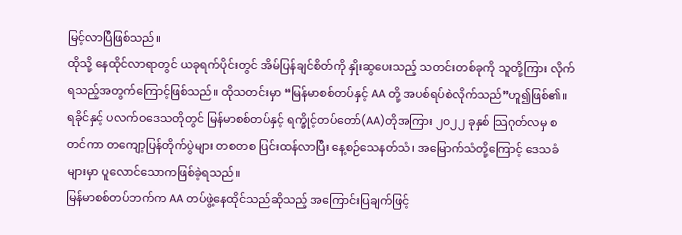မြင့်လာပြီဖြစ်သည်။
ထိုသို့ နေထိုင်လာရာတွင် ယခုရက်ပိုင်းတွင် အိမ်ပြန်ချင်စိတ်ကို နှိုးဆွပေးသည့် သတင်းတစ်ခုကို သူတို့ကြား လိုက်ရသည့်အတွက်ကြောင့်ဖြစ်သည်။ ထိုသတင်းမှာ “မြန်မာစစ်တပ်နှင့် AA တို့ အပစ်ရပ်စဲလိုက်သည်”ဟူ၍ဖြစ်၏။
ရခိုင်နှင့် ပလက်ဝဒေသတိုတွင် မြန်မာစစ်တပ်နှင့် ရက္ခိုင့်တပ်တော်(AA)တိုအကြား ၂၀၂၂ ခုနှစ် သြဂုတ်လမှ စတင်ကာ တကျော့ပြန်တိုက်ပွဲများ တစတစ ပြင်းထန်လာပြီး နေ့စဉ်သေနတ်သံ၊ အမြောက်သံတို့ကြောင့် ဒေသခံများမှာ ပူလောင်သောကဖြစ်ခဲ့ရသည်။
မြန်မာစစ်တပ်ဘက်က AA တပ်ဖွဲ့နေထိုင်သည်ဆိုသည့် အကြောင်းပြချက်ဖြင့်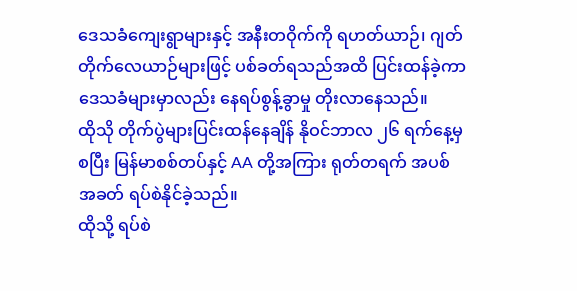ဒေသခံကျေးရွာများနှင့် အနီးတဝိုက်ကို ရဟတ်ယာဉ်၊ ဂျတ်တိုက်လေယာဉ်များဖြင့် ပစ်ခတ်ရသည်အထိ ပြင်းထန်ခဲ့ကာ ဒေသခံများမှာလည်း နေရပ်စွန့်ခွာမှု တိုးလာနေသည်။
ထိုသို တိုက်ပွဲများပြင်းထန်နေချိန် နိုဝင်ဘာလ ၂၆ ရက်နေ့မှစပြီး မြန်မာစစ်တပ်နှင့် AA တို့အကြား ရုတ်တရက် အပစ်အခတ် ရပ်စဲနိုင်ခဲ့သည်။
ထိုသို့ ရပ်စဲ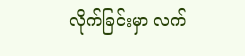လိုက်ခြင်းမှာ လက်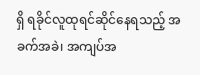ရှိ ရခိုင်လူထုရင်ဆိုင်နေရသည့် အခက်အခဲ၊ အကျပ်အ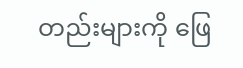တည်းများကို ဖြေ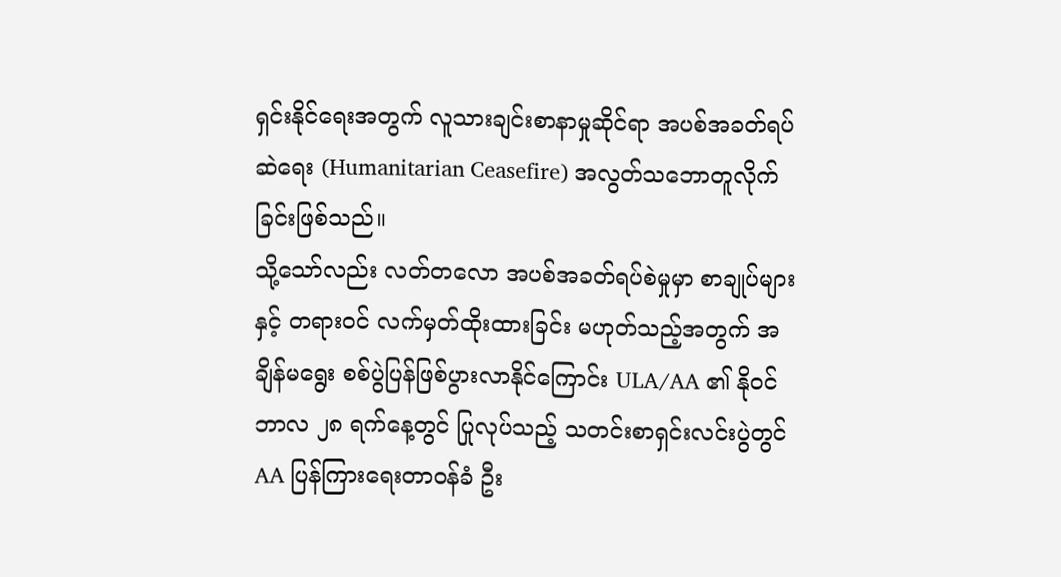ရှင်းနိုင်ရေးအတွက် လူသားချင်းစာနာမှုဆိုင်ရာ အပစ်အခတ်ရပ်ဆဲရေး (Humanitarian Ceasefire) အလွတ်သဘောတူလိုက်ခြင်းဖြစ်သည်။
သို့သော်လည်း လတ်တလော အပစ်အခတ်ရပ်စဲမှုမှာ စာချုပ်များနှင့် တရားဝင် လက်မှတ်ထိုးထားခြင်း မဟုတ်သည့်အတွက် အချိန်မရွေး စစ်ပွဲပြန်ဖြစ်ပွားလာနိုင်ကြောင်း ULA/AA ၏ နိုဝင်ဘာလ ၂၈ ရက်နေ့တွင် ပြုလုပ်သည့် သတင်းစာရှင်းလင်းပွဲတွင် AA ပြန်ကြားရေးတာဝန်ခံ ဦး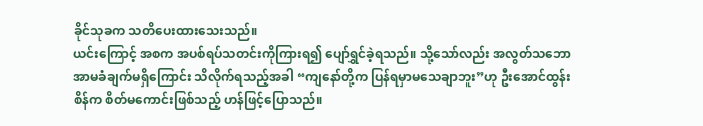ခိုင်သုခက သတိပေးထားသေးသည်။
ယင်းကြောင့် အစက အပစ်ရပ်သတင်းကိုကြားရ၍ ပျော်ရွှင်ခဲ့ရသည်။ သို့သော်လည်း အလွတ်သဘော အာမခံချက်မရှိကြောင်း သိလိုက်ရသည့်အခါ “ကျနော်တို့က ပြန်ရမှာမသေချာဘူး”ဟု ဦးအောင်ထွန်းစိန်က စိတ်မကောင်းဖြစ်သည့် ဟန်ဖြင့်ပြောသည်။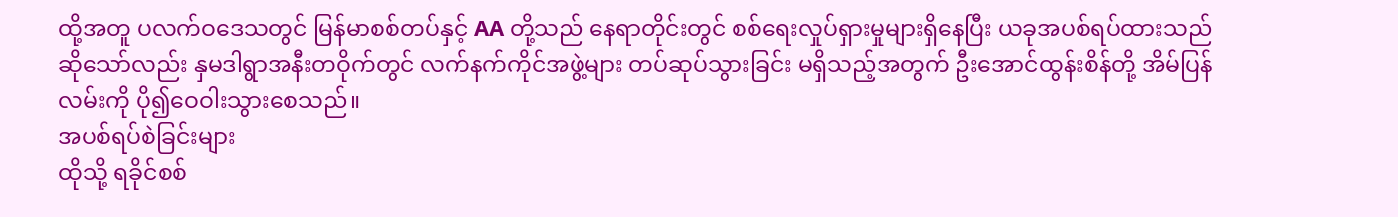ထို့အတူ ပလက်ဝဒေသတွင် မြန်မာစစ်တပ်နှင့် AA တို့သည် နေရာတိုင်းတွင် စစ်ရေးလှုပ်ရှားမှုများရှိနေပြီး ယခုအပစ်ရပ်ထားသည်ဆိုသော်လည်း နှမဒါရွာအနီးတဝိုက်တွင် လက်နက်ကိုင်အဖွဲ့များ တပ်ဆုပ်သွားခြင်း မရှိသည့်အတွက် ဦးအောင်ထွန်းစိန်တို့ အိမ်ပြန်လမ်းကို ပို၍ဝေဝါးသွားစေသည်။
အပစ်ရပ်စဲခြင်းများ
ထိုသို့ ရခိုင်စစ်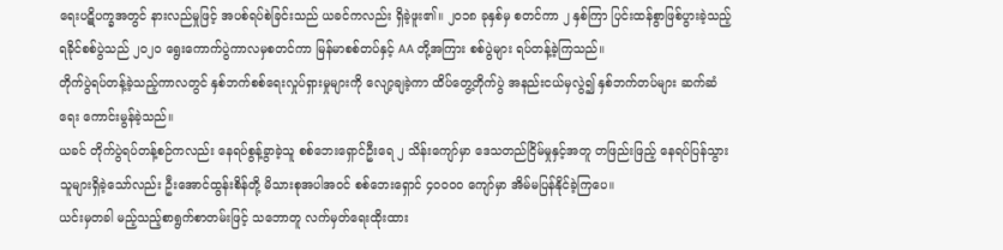ရေးပဋိပက္ခအတွင် နားလည်မှုဖြင့် အပစ်ရပ်စဲခြင်းသည် ယခင်ကလည်း ရှိခဲ့ဖူး၏။ ၂၀၁၈ ခုနှစ်မှ စတင်ကာ ၂ နှစ်ကြာ ပြင်းထန်စွာဖြစ်ပွားခဲ့သည့် ရခိုင်စစ်ပွဲသည် ၂၀၂၀ ရွေးကောက်ပွဲကာလမှစတင်ကာ မြန်မာစစ်တပ်နှင့် AA တို့အကြား စစ်ပွဲများ ရပ်တန့်ခဲ့ကြသည်။
တိုက်ပွဲရပ်တန့်ခဲ့သည့်ကာလတွင် နှစ်ဘက်စစ်ရေးလှုပ်ရှားမှုများကို လျော့ချခဲ့ကာ ထိပ်တွေ့တိုက်ပွဲ အနည်းငယ်မှလွဲ၍ နှစ်ဘက်တပ်များ ဆက်ဆံရေး ကောင်းမွန်ခဲ့သည်။
ယခင် တိုက်ပွဲရပ်တန့်စဉ်ကလည်း နေရပ်စွန့်ခွာခဲ့သူ စစ်ဘေးရှောင်ဦးရေ ၂ သိန်းကျော်မှာ ဒေသတည်ငြိမ်မှုနှင့်အတူ တဖြည်းဖြည့် နေရပ်ပြန်သွားသူများရှိခဲ့သော်လည်း ဦးအောင်ထွန်းစိန်တို့ မိသားစုအပါအဝင် စစ်ဘေးရှောင် ၄၀၀၀၀ ကျော်မှာ အိမ်မပြန်နိုင်ခဲ့ကြပေ။
ယင်းမှတခါ မည့်သည့်စာရွက်စာတမ်းဖြင့် သဘောတူ လက်မှတ်ရေးထိုးထား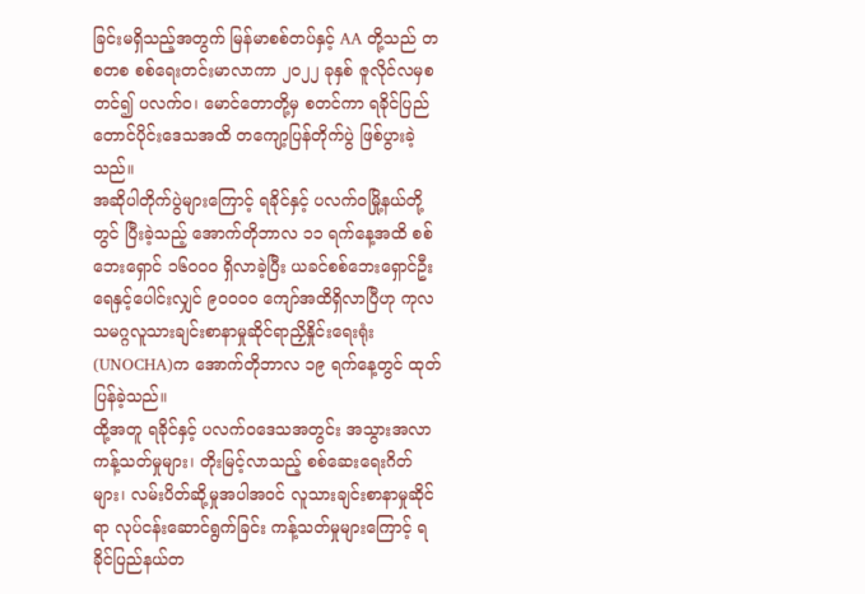ခြင်းမရှိသည့်အတွက် မြန်မာစစ်တပ်နှင့် AA တို့သည် တစတစ စစ်ရေးတင်းမာလာကာ ၂၀၂၂ ခုနှစ် ဇူလိုင်လမှစတင်၍ ပလက်ဝ၊ မောင်တောတို့မှ စတင်ကာ ရခိုင်ပြည်တောင်ပိုင်းဒေသအထိ တကျော့ပြန်တိုက်ပွဲ ဖြစ်ပွားခဲ့သည်။
အဆိုပါတိုက်ပွဲများကြောင့် ရခိုင်နှင့် ပလက်ဝမြို့နယ်တို့တွင် ပြီးခဲ့သည့် အောက်တိုဘာလ ၁၁ ရက်နေ့အထိ စစ်ဘေးရှောင် ၁၆၀၀၀ ရှိလာခဲ့ပြီး ယခင်စစ်ဘေးရှောင်ဦးရေနှင့်ပေါင်းလျှင် ၉၀၀၀၀ ကျော်အထိရှိလာပြီဟု ကုလသမဂ္ဂလူသားချင်းစာနာမှုဆိုင်ရာညှိနှိုင်းရေးရုံး(UNOCHA)က အောက်တိုဘာလ ၁၉ ရက်နေ့တွင် ထုတ်ပြန်ခဲ့သည်။
ထို့အတူ ရခိုင်နှင့် ပလက်ဝဒေသအတွင်း အသွားအလာကန့်သတ်မှုများ၊ တိုးမြင့်လာသည့် စစ်ဆေးရေးဂိတ်များ၊ လမ်းပိတ်ဆို့မှုအပါအဝင် လူသားချင်းစာနာမှုဆိုင်ရာ လုပ်ငန်းဆောင်ရွက်ခြင်း ကန့်သတ်မှုများကြောင့် ရခိုင်ပြည်နယ်တ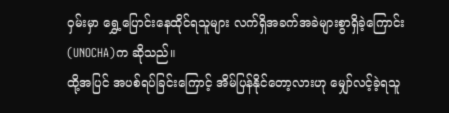ဝှမ်းမှာ ရွှေ့ပြောင်းနေထိုင်ရသူများ လက်ရှိအခက်အခဲများစွာရှိခဲ့ကြောင်း (UNOCHA)က ဆိုသည်။
ထို့အပြင် အပစ်ရပ်ခြင်းကြောင့် အိမ်ပြန်နိုင်တော့လားဟု မျှော်လင့်ခဲ့ရသူ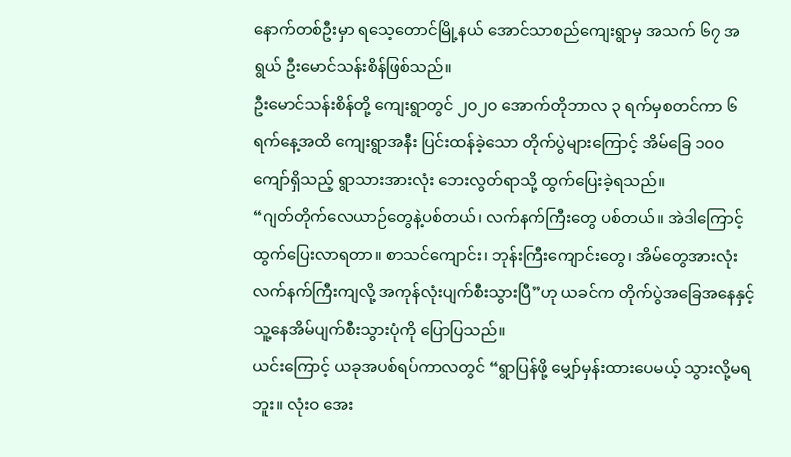နောက်တစ်ဦးမှာ ရသေ့တောင်မြို့နယ် အောင်သာစည်ကျေးရွာမှ အသက် ၆၇ အရွယ် ဦးမောင်သန်းစိန်ဖြစ်သည်။
ဦးမောင်သန်းစိန်တို့ ကျေးရွာတွင် ၂၀၂၀ အောက်တိုဘာလ ၃ ရက်မှစတင်ကာ ၆ ရက်နေ့အထိ ကျေးရွာအနီး ပြင်းထန်ခဲ့သော တိုက်ပွဲများကြောင့် အိမ်ခြေ ၁၀၀ ကျော်ရှိသည့် ရွာသားအားလုံး ဘေးလွတ်ရာသို့ ထွက်ပြေးခဲ့ရသည်။
“ဂျတ်တိုက်လေယာဉ်တွေနဲ့ပစ်တယ်၊ လက်နက်ကြီးတွေ ပစ်တယ်။ အဲဒါကြောင့် ထွက်ပြေးလာရတာ။ စာသင်ကျောင်း၊ ဘုန်းကြီးကျောင်းတွေ၊ အိမ်တွေအားလုံး လက်နက်ကြီးကျလို့ အကုန်လုံးပျက်စီးသွားပြီ”ဟု ယခင်က တိုက်ပွဲအခြေအနေနှင့် သူ့နေအိမ်ပျက်စီးသွားပုံကို ပြောပြသည်။
ယင်းကြောင့် ယခုအပစ်ရပ်ကာလတွင် “ရွာပြန်ဖို့ မျှော်မှန်းထားပေမယ့် သွားလို့မရဘူး။ လုံးဝ အေး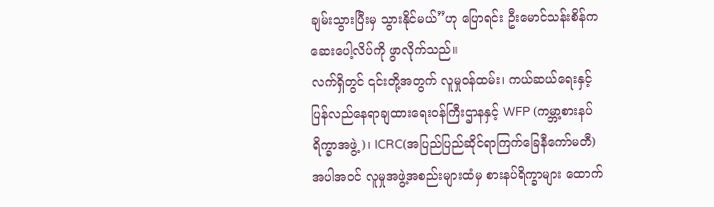ချမ်းသွားပြီးမှ သွားနိုင်မယ်”ဟု ပြောရင်း ဦးမောင်သန်းစိန်က ဆေးပေါ့လိပ်ကို ဖွာလိုက်သည်။
လက်ရှိတွင် ၎င်းတို့အတွက် လူမှုဝန်ထမ်း၊ ကယ်ဆယ်ရေးနှင့် ပြန်လည်နေရာချထားရေးဝန်ကြီးဌာနနှင့် WFP (ကမ္ဘာ့စားနပ်ရိက္ခာအဖွဲ့)၊ ICRC(အပြည်ပြည်ဆိုင်ရာကြက်ခြေနီကော်မတီ)အပါအဝင် လူမှုအဖွဲ့အစည်းများထံမှ စားနပ်ရိက္ခာများ ထောက်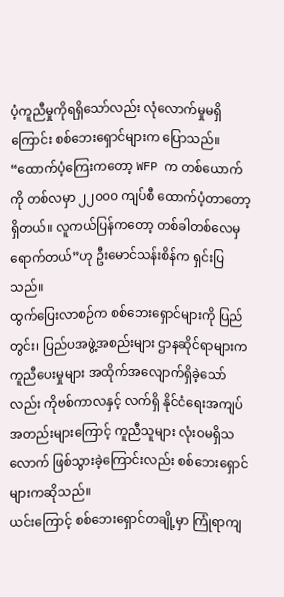ပံ့ကူညီမှုကိုရရှိသော်လည်း လုံလောက်မှုမရှိကြောင်း စစ်ဘေးရှောင်များက ပြောသည်။
“ထောက်ပံ့ကြေးကတော့ WFP က တစ်ယောက်ကို တစ်လမှာ ၂၂၀၀၀ ကျပ်စီ ထောက်ပံ့တာတော့ရှိတယ်။ လူကယ်ပြန်ကတော့ တစ်ခါတစ်လေမှ ရောက်တယ်”ဟု ဦးမောင်သန်းစိန်က ရှင်းပြသည်။
ထွက်ပြေးလာစဉ်က စစ်ဘေးရှောင်များကို ပြည်တွင်း၊ ပြည်ပအဖွဲ့အစည်းများ ဌာနဆိုင်ရာများက ကူညီပေးမှုများ အထိုက်အလျောက်ရှိခဲ့သော်လည်း ကိုဗစ်ကာလနှင့် လက်ရှိ နိုင်ငံရေးအကျပ်အတည်းများကြောင့် ကူညီသူများ လုံးဝမရှိသလောက် ဖြစ်သွားခဲ့ကြောင်းလည်း စစ်ဘေးရှောင်များကဆိုသည်။
ယင်းကြောင့် စစ်ဘေးရှောင်တချို့မှာ ကြုံရာကျ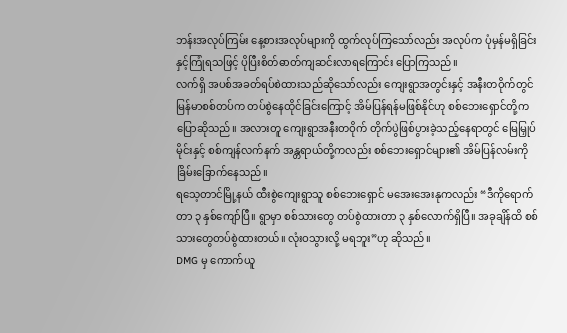ဘန်းအလုပ်ကြမ်း နေ့စားအလုပ်များကို ထွက်လုပ်ကြသော်လည်း အလုပ်က ပုံမှန်မရှိခြင်းနှင့်ကြုံရသဖြင့် ပိုပြီးစိတ်ဓာတ်ကျဆင်းလာရကြောင်း ပြောကြသည်။
လက်ရှိ အပစ်အခတ်ရပ်စဲထားသည်ဆိုသော်လည်း ကျေးရွာအတွင်းနှင့် အနီးတဝိုက်တွင် မြန်မာစစ်တပ်က တပ်စွဲနေထိုင်ခြင်းကြောင့် အိမ်ပြန်ရန်မဖြစ်နိုင်ဟု စစ်ဘေးရှောင်တို့က ပြောဆိုသည်။ အလားတူ ကျေးရွာအနီးတဝိုက် တိုက်ပွဲဖြစ်ပွားခဲ့သည့်နေရာတွင် မြေမြှုပ်မိုင်းနှင့် စစ်ကျန်လက်နက် အန္တရာယ်တို့ကလည်း စစ်ဘေးရှောင်များ၏ အိမ်ပြန်လမ်းကို ခြိမ်းခြောက်နေသည်။
ရသေ့တာင်မြို့နယ် ထီးစွဲကျေးရွာသူ စစ်ဘေးရှောင် မအေးအေးနုကလည်း “ဒီကိုရောက်တာ ၃ နှစ်ကျော်ပြီ။ ရွာမှာ စစ်သားတွေ တပ်စွဲထားတာ ၃ နှစ်လောက်ရှိပြီ။ အခုချိန်ထိ စစ်သားတွေတပ်စွဲထားတယ်။ လုံးဝသွားလို့ မရဘူး”ဟု ဆိုသည်။
DMG မှ ကောက်ယူ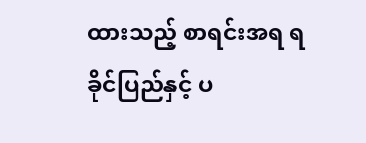ထားသည့် စာရင်းအရ ရခိုင်ပြည်နှင့် ပ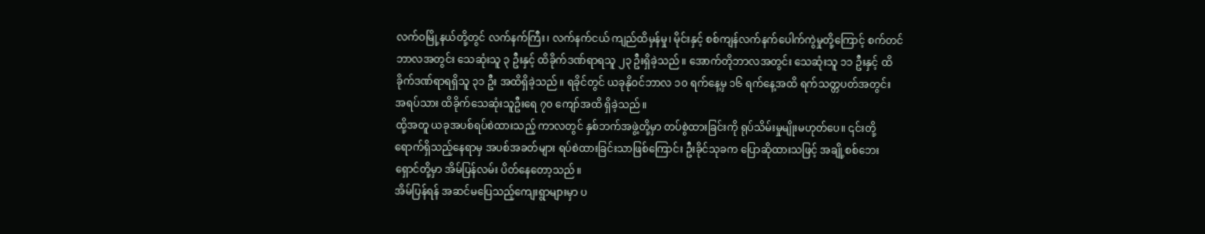လက်ဝမြို့နယ်တို့တွင် လက်နက်ကြီး၊ လက်နက်ငယ် ကျည်ထိမှန်မှု၊ မိုင်းနှင့် စစ်ကျန်လက်နက်ပေါက်ကွဲမှုတို့ကြောင့် စက်တင်ဘာလအတွင်း သေဆုံးသူ ၃ ဦးနှင့် ထိခိုက်ဒဏ်ရာရသူ ၂၃ ဦးရှိခဲ့သည်။ အောက်တိုဘာလအတွင်း သေဆုံးသူ ၁၁ ဦးနှင့် ထိခိုက်ဒဏ်ရာရရှိသူ ၃၁ ဦး အထိရှိခဲ့သည်။ ရခိုင်တွင် ယခုနိုဝင်ဘာလ ၁၀ ရက်နေ့မှ ၁၆ ရက်နေ့အထိ ရက်သတ္တပတ်အတွင်း အရပ်သား ထိခိုက်သေဆုံးသူဦးရေ ၇၀ ကျော်အထိ ရှိခဲ့သည်။
ထို့အတူ ယခုအပစ်ရပ်စဲထားသည့် ကာလတွင် နှစ်ဘက်အဖွဲ့တို့မှာ တပ်စွဲထားခြင်းကို ရုပ်သိမ်းမှုမျိုးမဟုတ်ပေ။ ၎င်းတို့ ရောက်ရှိသည့်နေရာမှ အပစ်အခတ်များ ရပ်စဲထားခြင်းသာဖြစ်ကြောင်း ဦးခိုင်သုခက ပြောဆိုထားသဖြင့် အချို့စစ်ဘေးရှောင်တို့မှာ အိမ်ပြန်လမ်း ပိတ်နေတော့သည်။
အိမ်ပြန်ရန် အဆင်မပြေသည့်ကျေးရွာများမှာ ပ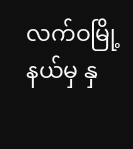လက်ဝမြို့နယ်မှ နှ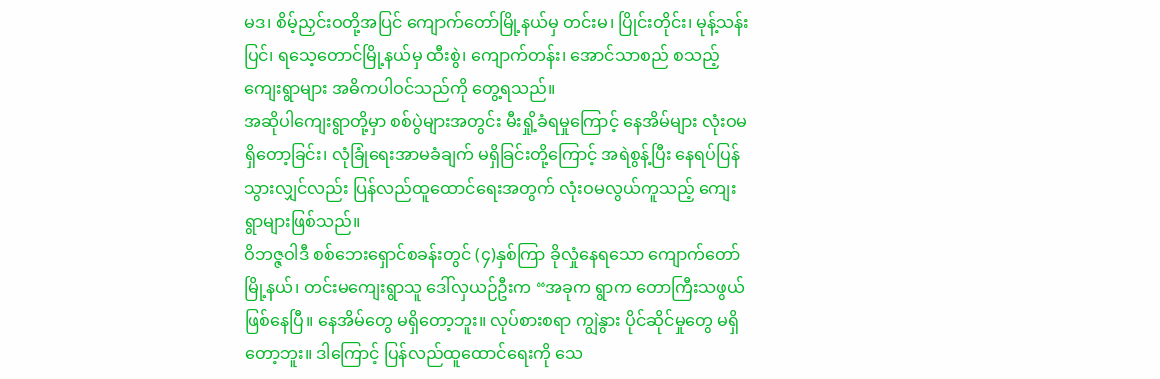မဒ၊ စိမ့်ညှင်းဝတို့အပြင် ကျောက်တော်မြို့နယ်မှ တင်းမ၊ ပြိုင်းတိုင်း၊ မုန့်သန်းပြင်၊ ရသေ့တောင်မြို့နယ်မှ ထီးစွဲ၊ ကျောက်တန်း၊ အောင်သာစည် စသည့်ကျေးရွာများ အဓိကပါဝင်သည်ကို တွေ့ရသည်။
အဆိုပါကျေးရွာတို့မှာ စစ်ပွဲများအတွင်း မီးရှို့ခံရမှုကြောင့် နေအိမ်များ လုံးဝမရှိတော့ခြင်း၊ လုံခြုံရေးအာမခံချက် မရှိခြင်းတို့ကြောင့် အရဲစွန့်ပြီး နေရပ်ပြန်သွားလျှင်လည်း ပြန်လည်ထူထောင်ရေးအတွက် လုံးဝမလွယ်ကူသည့် ကျေးရွာများဖြစ်သည်။
ဝိဘဇ္ဇဝါဒီ စစ်ဘေးရှောင်စခန်းတွင် (၄)နှစ်ကြာ ခိုလှုံနေရသော ကျောက်တော်မြို့နယ်၊ တင်းမကျေးရွာသူ ဒေါ်လှယဉ်ဦးက “အခုက ရွာက တောကြီးသဖွယ်ဖြစ်နေပြီ။ နေအိမ်တွေ မရှိတော့ဘူး။ လုပ်စားစရာ ကျွဲနွား ပိုင်ဆိုင်မှုတွေ မရှိတော့ဘူး။ ဒါကြောင့် ပြန်လည်ထူထောင်ရေးကို သေ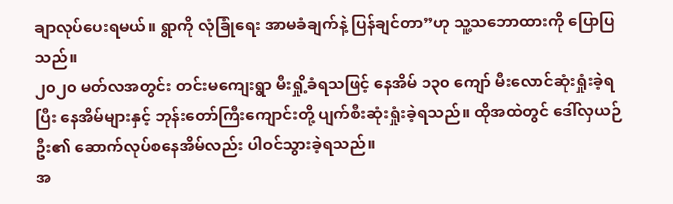ချာလုပ်ပေးရမယ်။ ရွာကို လုံခြုံရေး အာမခံချက်နဲ့ ပြန်ချင်တာ”ဟု သူ့သဘောထားကို ပြောပြသည်။
၂၀၂၀ မတ်လအတွင်း တင်းမကျေးရွာ မီးရှို့ခံရသဖြင့် နေအိမ် ၁၃၀ ကျော် မီးလောင်ဆုံးရှုံးခဲ့ရပြီး နေအိမ်များနှင့် ဘုန်းတော်ကြီးကျောင်းတို့ ပျက်စီးဆုံးရှုံးခဲ့ရသည်။ ထိုအထဲတွင် ဒေါ်လှယဉ်ဦး၏ ဆောက်လုပ်စနေအိမ်လည်း ပါဝင်သွားခဲ့ရသည်။
အ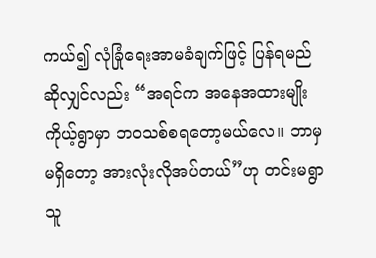ကယ်၍ လုံခြုံရေးအာမခံချက်ဖြင့် ပြန်ရမည်ဆိုလျှင်လည်း “အရင်က အနေအထားမျိုး ကိုယ့်ရွာမှာ ဘဝသစ်စရတော့မယ်လေ။ ဘာမှမရှိတော့ အားလုံးလိုအပ်တယ်”ဟု တင်းမရွာသူ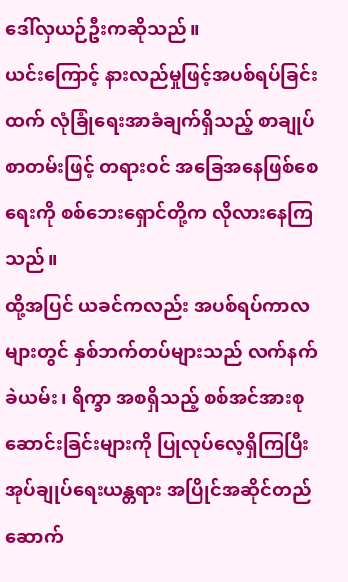ဒေါ်လှယဉ်ဦးကဆိုသည်။
ယင်းကြောင့် နားလည်မှုဖြင့်အပစ်ရပ်ခြင်းထက် လုံခြုံရေးအာခံချက်ရှိသည့် စာချုပ်စာတမ်းဖြင့် တရားဝင် အခြေအနေဖြစ်စေရေးကို စစ်ဘေးရှောင်တို့က လိုလားနေကြသည်။
ထို့အပြင် ယခင်ကလည်း အပစ်ရပ်ကာလများတွင် နှစ်ဘက်တပ်များသည် လက်နက်ခဲယမ်း၊ ရိက္ခာ အစရှိသည့် စစ်အင်အားစုဆောင်းခြင်းများကို ပြုလုပ်လေ့ရှိကြပြီး အုပ်ချုပ်ရေးယန္တရား အပြိုင်အဆိုင်တည်ဆောက်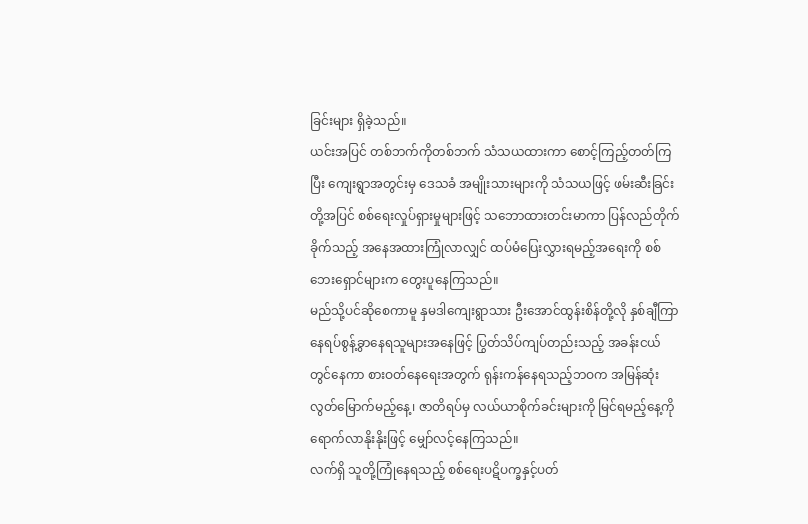ခြင်းများ ရှိခဲ့သည်။
ယင်းအပြင် တစ်ဘက်ကိုတစ်ဘက် သံသယထားကာ စောင့်ကြည့်တတ်ကြပြီး ကျေးရွာအတွင်းမှ ဒေသခံ အမျိုးသားများကို သံသယဖြင့် ဖမ်းဆီးခြင်းတို့အပြင် စစ်ရေးလှုပ်ရှားမှုများဖြင့် သဘောထားတင်းမာကာ ပြန်လည်တိုက်ခိုက်သည့် အနေအထားကြုံလာလျှင် ထပ်မံပြေးလွှားရမည့်အရေးကို စစ်ဘေးရှောင်များက တွေးပူနေကြသည်။
မည်သို့ပင်ဆိုစေကာမူ နှမဒါကျေးရွာသား ဦးအောင်ထွန်းစိန်တို့လို နှစ်ချီကြာ နေရပ်စွန့်ခွာနေရသူများအနေဖြင့် ပြွတ်သိပ်ကျပ်တည်းသည့် အခန်းငယ်တွင်နေကာ စားဝတ်နေရေးအတွက် ရုန်းကန်နေရသည့်ဘဝက အမြန်ဆုံး လွတ်မြောက်မည့်နေ့၊ ဇာတိရပ်မှ လယ်ယာစိုက်ခင်းများကို မြင်ရမည့်နေ့ကို ရောက်လာနိုးနိုးဖြင့် မျှော်လင့်နေကြသည်။
လက်ရှိ သူတို့ကြုံနေရသည့် စစ်ရေးပဋိပက္ခနှင့်ပတ်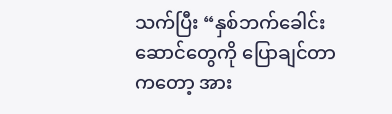သက်ပြီး “နှစ်ဘက်ခေါင်းဆောင်တွေကို ပြောချင်တာကတော့ အား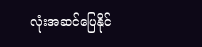လုံးအဆင်ပြေနိုင်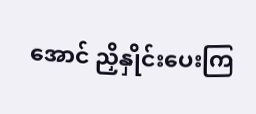အောင် ညှိနှိုင်းပေးကြ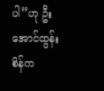ပါ”ဟု ဦးအောင်ထွန်းစိန်က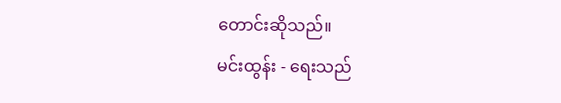တောင်းဆိုသည်။
မင်းထွန်း - ရေးသည်